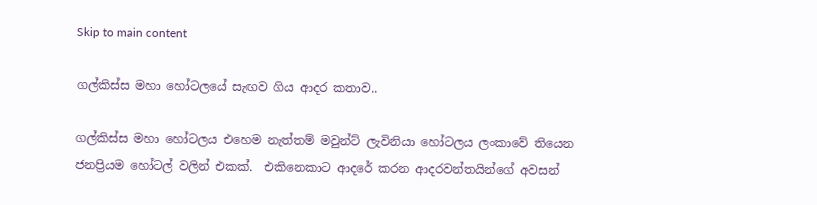Skip to main content

ගල්කිස්ස මහා හෝටලයේ සැඟව ගිය ආදර කතාව..

ගල්කිස්ස මහා හෝටලය එහෙම නැත්තම් මවුන්ට් ලැවිනියා හෝටලය ලංකාවේ තියෙන ජනප්‍රියම හෝටල් වලින් එකක්.  එකිනෙකාට ආදරේ කරන ආදරවන්තයින්ගේ අවසන්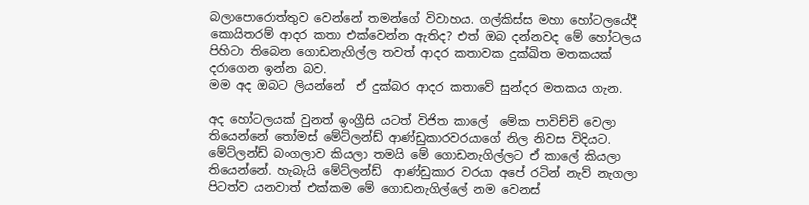බලාපොරොත්තුව වෙන්නේ තමන්ගේ විවාහය. ගල්කිස්ස මහා හෝටලයේදී කොයිතරම් ආදර කතා එක්වෙන්න ඇතිද? එත් ඔබ දන්නවද මේ හෝටලය පිහිටා තිබෙන ගොඩනැගිල්ල තවත් ආදර කතාවක දුක්ඛිත මතකයක් දරාගෙන ඉන්න බව.
මම අද ඔබට ලියන්නේ  ඒ දුක්බර ආදර කතාවේ සුන්දර මතකය ගැන.

අද හෝටලයක් වුනත් ඉංග්‍රීසි යටත් විජිත කාලේ  මේක පාවිච්චි වෙලා තියෙන්නේ තෝමස් මේට්ලන්ඩ් ආණ්ඩුකාරවරයාගේ නිල නිවස විදියට. මේට්ලන්ඩ් බංගලාව කියලා තමයි මේ ගොඩනැගිල්ලට ඒ කාලේ කියලා තියෙන්නේ. හැබැයි මේට්ලන්ඩ්  ආණ්ඩුකාර වරයා අපේ රටින් නැව් නැගලා පිටත්ව යනවාත් එක්කම මේ ගොඩනැගිල්ලේ නම වෙනස්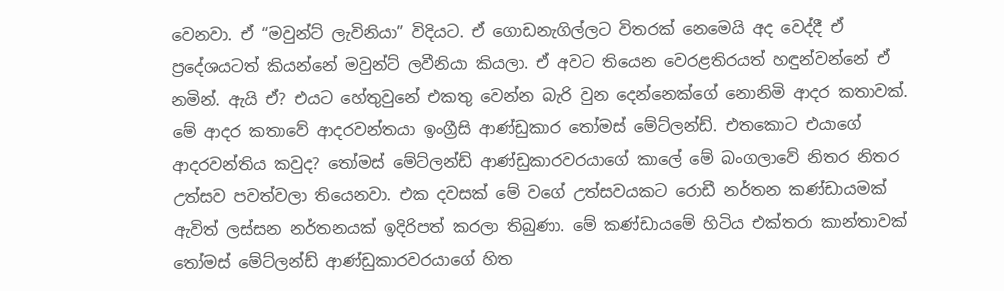වෙනවා. ඒ “මවුන්ට් ලැවිනියා” විදියට. ඒ ගොඩනැගිල්ලට විතරක් නෙමෙයි අද වෙද්දී ඒ ප්‍රදේශයටත් කියන්නේ මවුන්ට් ලවීනියා කියලා. ඒ අවට තියෙන වෙරළතිරයත් හඳුන්වන්නේ ඒ නමින්. ඇයි ඒ? එයට හේතුවුනේ එකතු වෙන්න බැරි වුන දෙන්නෙක්ගේ නොනිමි ආදර කතාවක්.
මේ ආදර කතාවේ ආදරවන්තයා ඉංග්‍රීසි ආණ්ඩුකාර තෝමස් මේට්ලන්ඩ්. එතකොට එයාගේ ආදරවන්තිය කවුද? තෝමස් මේට්ලන්ඩ් ආණ්ඩුකාරවරයාගේ කාලේ මේ බංගලාවේ නිතර නිතර උත්සව පවත්වලා තියෙනවා. එක දවසක් මේ වගේ උත්සවයකට රොඩී නර්තන කණ්ඩායමක් ඇවිත් ලස්සන නර්තනයක් ඉදිරිපත් කරලා තිබුණා. මේ කණ්ඩායමේ හිටිය එක්තරා කාන්තාවක් තෝමස් මේට්ලන්ඩ් ආණ්ඩුකාරවරයාගේ හිත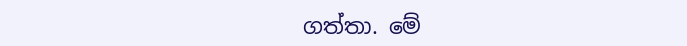ගත්තා. මේ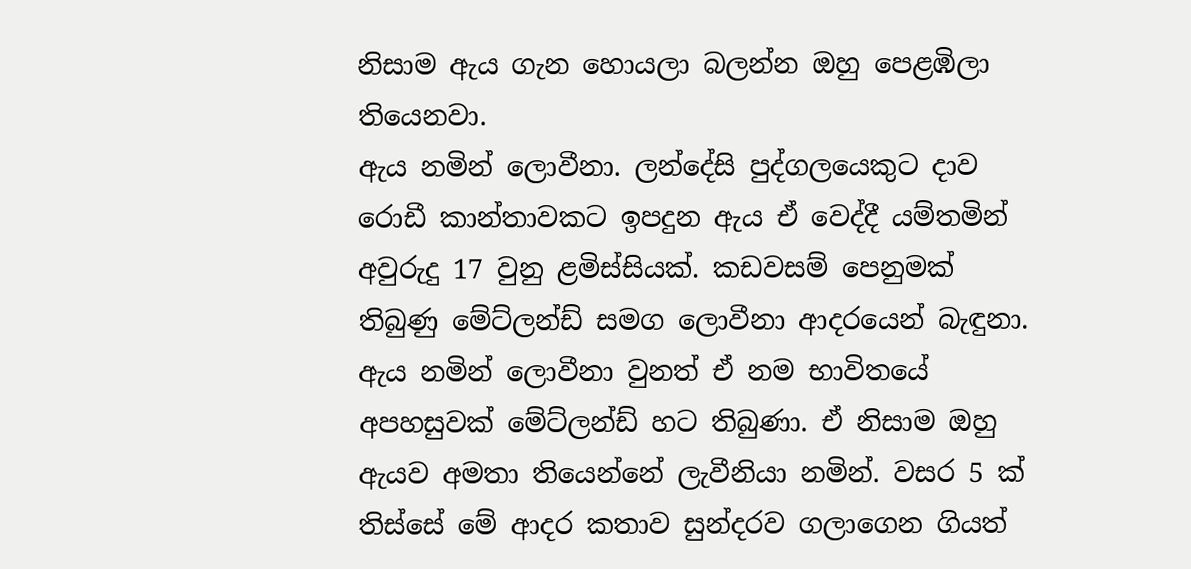නිසාම ඇය ගැන හොයලා බලන්න ඔහු පෙළඹිලා  තියෙනවා.
ඇය නමින් ලොවීනා. ලන්දේසි පුද්ගලයෙකුට දාව රොඩී කාන්තාවකට ඉපදුන ඇය ඒ වෙද්දී යම්තමින් අවුරුදු 17 වුනු ළමිස්සියක්. කඩවසම් පෙනුමක් තිබුණු මේට්ලන්ඩ් සමග ලොවීනා ආදරයෙන් බැඳුනා. ඇය නමින් ලොවීනා වුනත් ඒ නම භාවිතයේ අපහසුවක් මේට්ලන්ඩ් හට තිබුණා. ඒ නිසාම ඔහු ඇයව අමතා තියෙන්නේ ලැවීනියා නමින්. වසර 5 ක් තිස්සේ මේ ආදර කතාව සුන්දරව ගලාගෙන ගියත්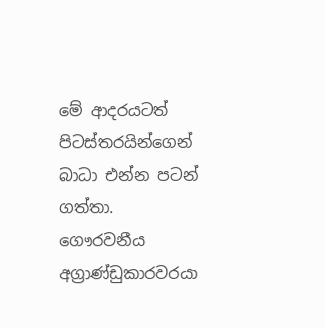මේ ආදරයටත් පිටස්තරයින්ගෙන් බාධා එන්න පටන් ගත්තා. ගෞරවනීය  අග්‍රාණ්ඩුකාරවරයා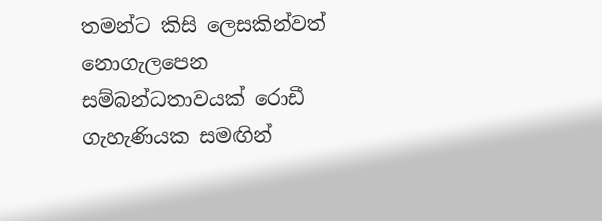තමන්ට කිසි ලෙසකින්වත් නොගැලපෙන සම්බන්ධතාවයක් රොඩී ගැහැණියක සමඟින්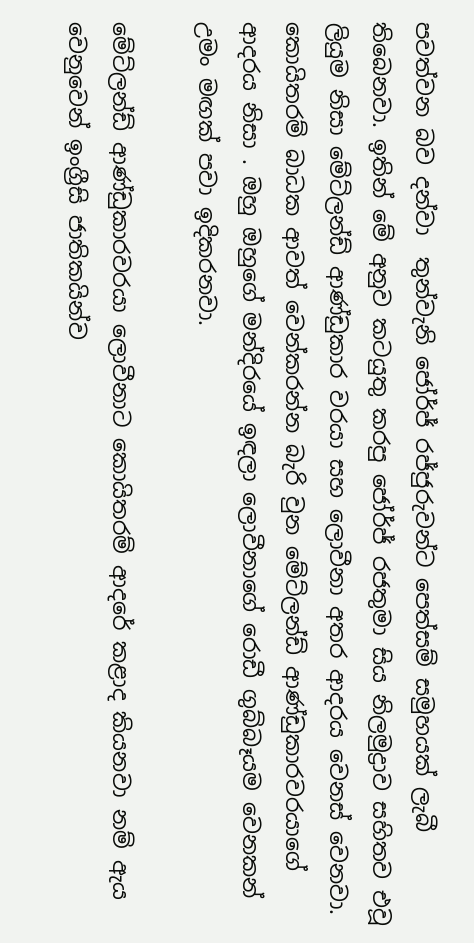පවත්වන බව දන්වා  තුන්වැනි ජෝර්ජ් රජ්ජුරුවන්ට පෙත්සම් සමුහයක් ලැබී තිබෙනවා. ඉතින් මේ අනුව කටයුතු කරපු ජෝර්ජ් රජතුමා සිය නිලමුද්‍රාව සහිතව එවූ ලියුම නිසා මේට්ලන්ඩ් ආණ්ඩුකාර වරයා සහ ලොවීනා අතර ආදරය වෙනස් වෙනවා.  කොයිතරම් බාධක ආවත් වෙන්කරන්න බැරි වුන මේට්ලන්ඩ් ආණ්ඩුකාරවරයාගේ ආදරය නිසා . ඔහු ඔහුගේ මන්දිරයේ ඉඳලා ලොවීනාගේ රොඩී ගුබ්බෑයම වෙනකන් උමං මඟක් පවා ඉදිකරනවා.

මේට්ලන්ඩ් ආණ්ඩුකාරවරයා ලොවීනාට කොයිතරම් ආදරේ කළාද කියනවා නම් ඇය වෙනුවෙන් ඉංග්‍රීසි ජාතිකයින්ව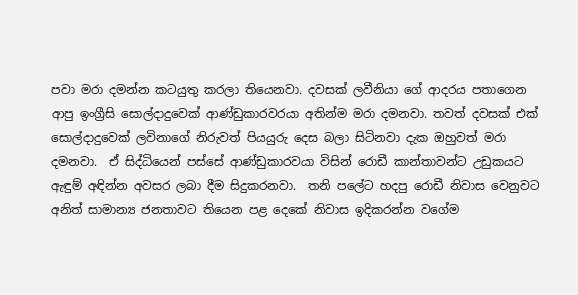පවා මරා දමන්න කටයුතු කරලා තියෙනවා. දවසක් ලවීනියා ගේ ආදරය පතාගෙන ආපු ඉංග්‍රීසි සොල්දාදුවෙක් ආණ්ඩුකාරවරයා අතින්ම මරා දමනවා. තවත් දවසක් එක් සොල්දාදුවෙක් ලවිනාගේ නිරුවත් පියයුරු දෙස බලා සිටිනවා දැක ඔහුවත් මරා දමනවා.  ඒ සිද්ධියෙන් පස්සේ ආණ්ඩුකාරවයා විසින් රොඩී කාන්තාවන්ට උඩුකයට ඇඳුම් අඳින්න අවසර ලබා දීම සිදුකරනවා.  තනි පලේට හදපු රොඩී නිවාස වෙනුවට අනිත් සාමාන්‍ය ජනතාවට තියෙන පළ දෙකේ නිවාස ඉදිකරන්න වගේම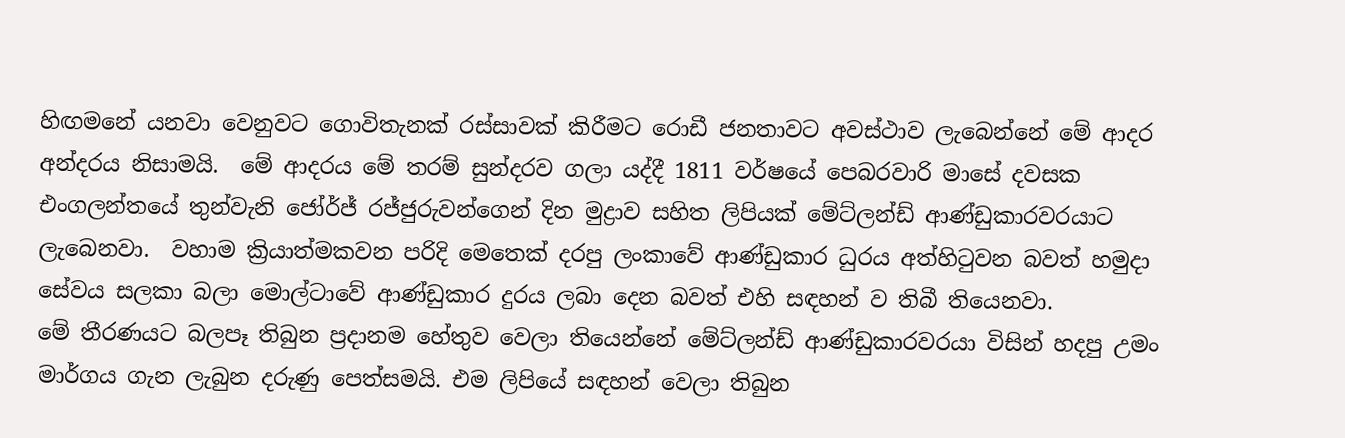හිඟමනේ යනවා වෙනුවට ගොවිතැනක් රස්සාවක් කිරීමට රොඩී ජනතාවට අවස්ථාව ලැබෙන්නේ මේ ආදර අන්දරය නිසාමයි.  මේ ආදරය මේ තරම් සුන්දරව ගලා යද්දී 1811 වර්ෂයේ පෙබරවාරි මාසේ දවසක එංගලන්තයේ තුන්වැනි ජෝර්ජ් රජ්ජුරුවන්ගෙන් දින මුද්‍රාව සහිත ලිපියක් මේට්ලන්ඩ් ආණ්ඩුකාරවරයාට ලැබෙනවා.  වහාම ක්‍රියාත්මකවන පරිදි මෙතෙක් දරපු ලංකාවේ ආණ්ඩුකාර ධුරය අත්හිටුවන බවත් හමුදා සේවය සලකා බලා මොල්ටාවේ ආණ්ඩුකාර දුරය ලබා දෙන බවත් එහි සඳහන් ව තිබී තියෙනවා.
මේ තීරණයට බලපෑ තිබුන ප්‍රදානම හේතුව වෙලා තියෙන්නේ මේට්ලන්ඩ් ආණ්ඩුකාරවරයා විසින් හදපු උමං මාර්ගය ගැන ලැබුන දරුණු පෙත්සමයි. එම ලිපියේ සඳහන් වෙලා තිබුන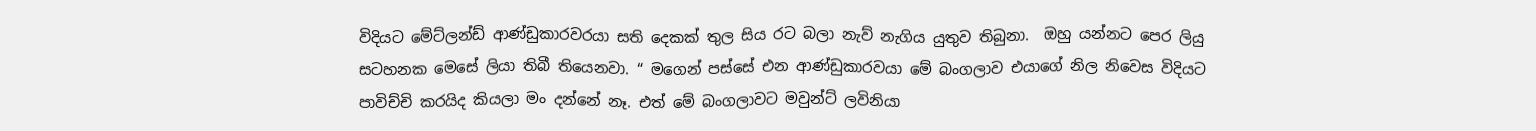විදියට මේට්ලන්ඩ් ආණ්ඩුකාරවරයා සති දෙකක් තුල සිය රට බලා නැව් නැගිය යුතුව තිබුනා.  ඔහු යන්නට පෙර ලියු සටහනක මෙසේ ලියා තිබී තියෙනවා. “ මගෙන් පස්සේ එන ආණ්ඩුකාරවයා මේ බංගලාව එයාගේ නිල නිවෙස විදියට පාවිච්චි කරයිද කියලා මං දන්නේ නෑ. එත් මේ බංගලාවට මවුන්ට් ලවිනියා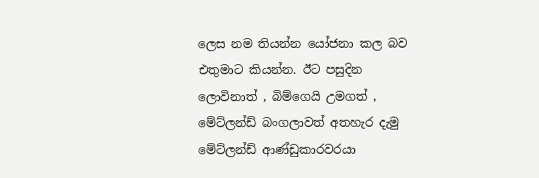ලෙස නම තියන්න යෝජනා කල බව එතුමාට කියන්න. ඊට පසුදින ලොවිනාත් , බිම්ගෙයි උමගත් , මේට්ලන්ඩ් බංගලාවත් අතහැර දැමු මේට්ලන්ඩ් ආණ්ඩුකාරවරයා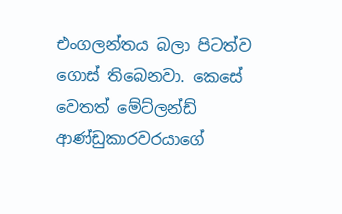එංගලන්තය බලා පිටත්ව ගොස් තිබෙනවා. කෙසේ වෙතත් මේට්ලන්ඩ් ආණ්ඩුකාරවරයාගේ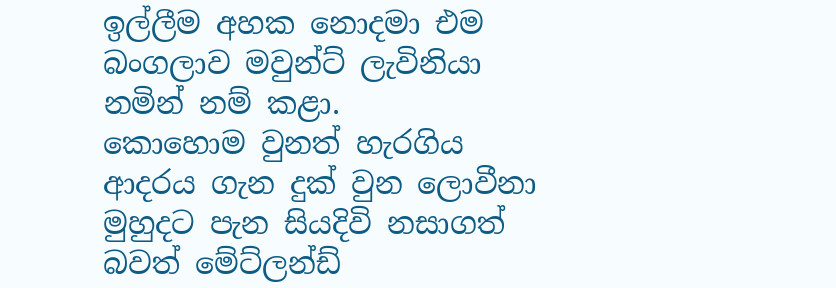ඉල්ලීම අහක නොදමා එම බංගලාව මවුන්ට් ලැවිනියා නමින් නම් කළා.
කොහොම වුනත් හැරගිය ආදරය ගැන දුක් වුන ලොවීනා මුහුදට පැන සියදිවි නසාගත් බවත් මේට්ලන්ඩ්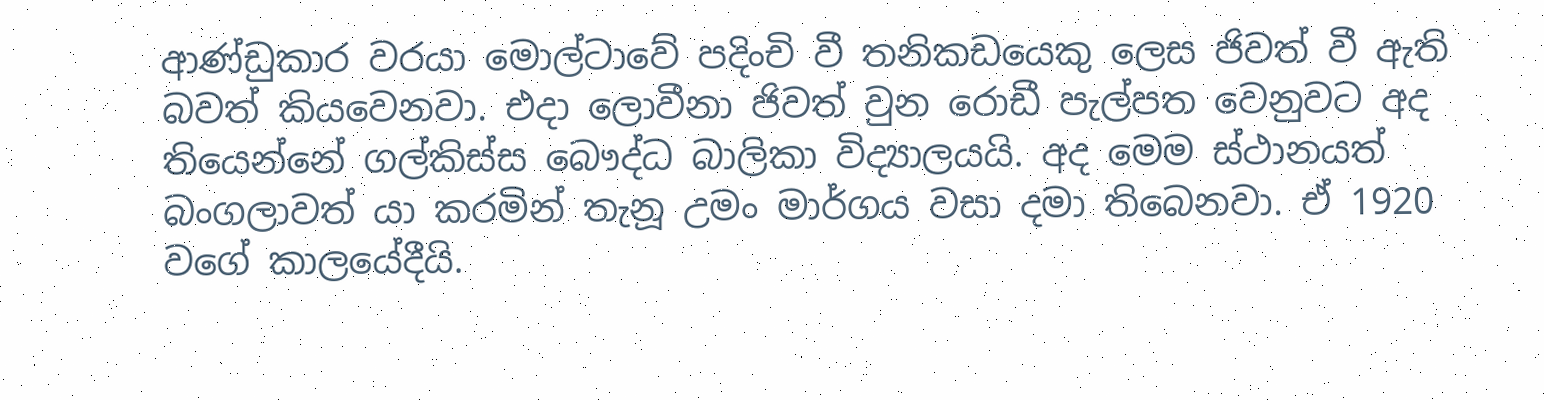ආණ්ඩුකාර වරයා මොල්ටාවේ පදිංචි වී තනිකඩයෙකු ලෙස ජිවත් වී ඇති බවත් කියවෙනවා. එදා ලොවීනා ජිවත් වුන රොඩී පැල්පත වෙනුවට අද තියෙන්නේ ගල්කිස්ස බෞද්ධ බාලිකා විද්‍යාලයයි. අද මෙම ස්ථානයත් බංගලාවත් යා කරමින් තැනූ උමං මාර්ගය වසා දමා තිබෙනවා. ඒ 1920 වගේ කාලයේදීයි.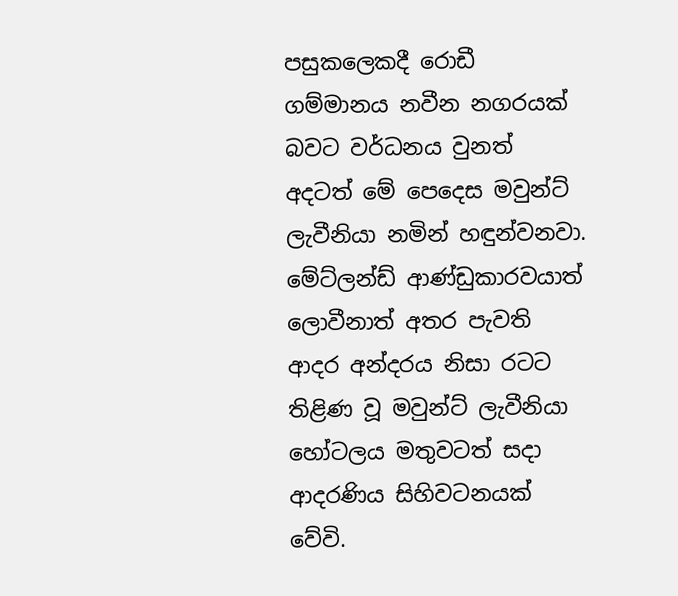පසුකලෙකදී රොඩී ගම්මානය නවීන නගරයක් බවට වර්ධනය වුනත් අදටත් මේ පෙදෙස මවුන්ට් ලැවීනියා නමින් හඳුන්වනවා.
මේට්ලන්ඩ් ආණ්ඩුකාරවයාත් ලොවීනාත් අතර පැවති ආදර අන්දරය නිසා රටට තිළිණ වූ මවුන්ට් ලැවීනියා හෝටලය මතුවටත් සදා ආදරණිය සිහිවටනයක් වේවි.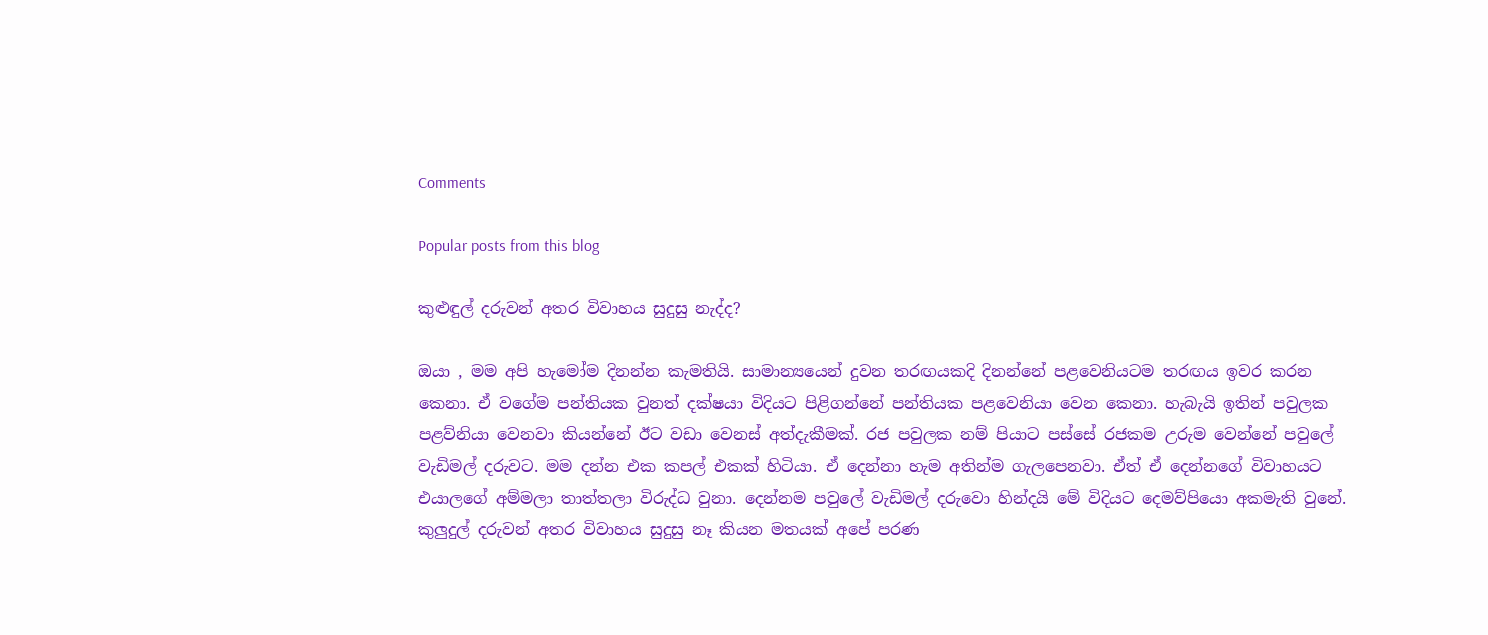Comments

Popular posts from this blog

කුළුඳුල් දරුවන් අතර විවාහය සුදුසු නැද්ද?

ඔයා , මම අපි හැමෝම දිනන්න කැමතියි. සාමාන්‍යයෙන් දුවන තරඟයකදි දිනන්නේ පළවෙනියටම තරඟය ඉවර කරන කෙනා. ඒ වගේම පන්තියක වුනත් දක්ෂයා විදියට පිළිගන්නේ පන්තියක පළවෙනියා වෙන කෙනා. හැබැයි ඉතින් පවුලක පළව්නියා වෙනවා කියන්නේ ඊට වඩා වෙනස් අත්දැකීමක්. රජ පවුලක නම් පියාට පස්සේ රජකම උරුම වෙන්නේ පවුලේ වැඩිමල් දරුවට. මම දන්න එක කපල් එකක් හිටියා. ඒ දෙන්නා හැම අතින්ම ගැලපෙනවා. ඒත් ඒ දෙන්නගේ විවාහයට එයාලගේ අම්මලා තාත්තලා විරුද්ධ වුනා. දෙන්නම පවුලේ වැඩිමල් දරුවො හින්දයි මේ විදියට දෙමව්පියො අකමැති වුනේ. කුලුදුල් දරුවන් අතර විවාහය සුදුසු නෑ කියන මතයක් අපේ පරණ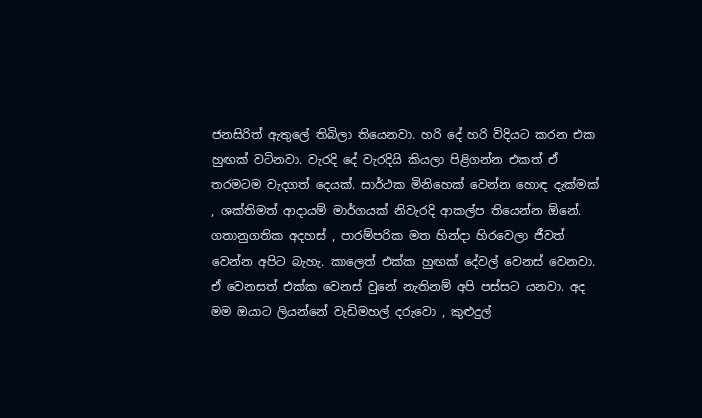ජනසිරිත් ඇතුලේ තිබිලා තියෙනවා. හරි දේ හරි විදියට කරන එක හුඟක් වටිනවා. වැරදි දේ වැරදියි කියලා පිළිගන්න එකත් ඒ තරමටම වැදගත් දෙයක්. සාර්ථක මිනිහෙක් වෙන්න හොඳ දැක්මක් , ශක්තිමත් ආදායම් මාර්ගයක් නිවැරදි ආකල්ප තියෙන්න ඕනේ. ගතානුගතික අදහස් , පාරම්පරික මත හින්දා හිරවෙලා ජීවත් වෙන්න අපිට බැහැ. කාලෙත් එක්ක හුඟක් දේවල් වෙනස් වෙනවා. ඒ වෙනසත් එක්ක වෙනස් වුනේ නැතිනම් අපි පස්සට යනවා. අද මම ඔයාට ලියන්නේ වැඩිමහල් දරුවො , කුළුදුල්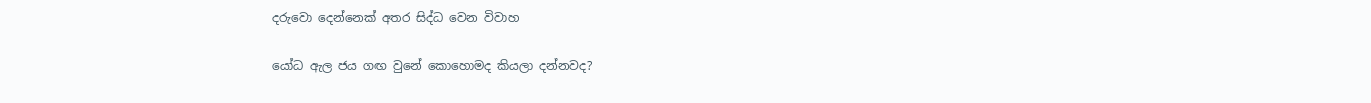දරුවො දෙන්නෙක් අතර සිද්ධ වෙන විවාහ

යෝධ ඇල ජය ගඟ වුනේ කොහොමද කියලා දන්නවද?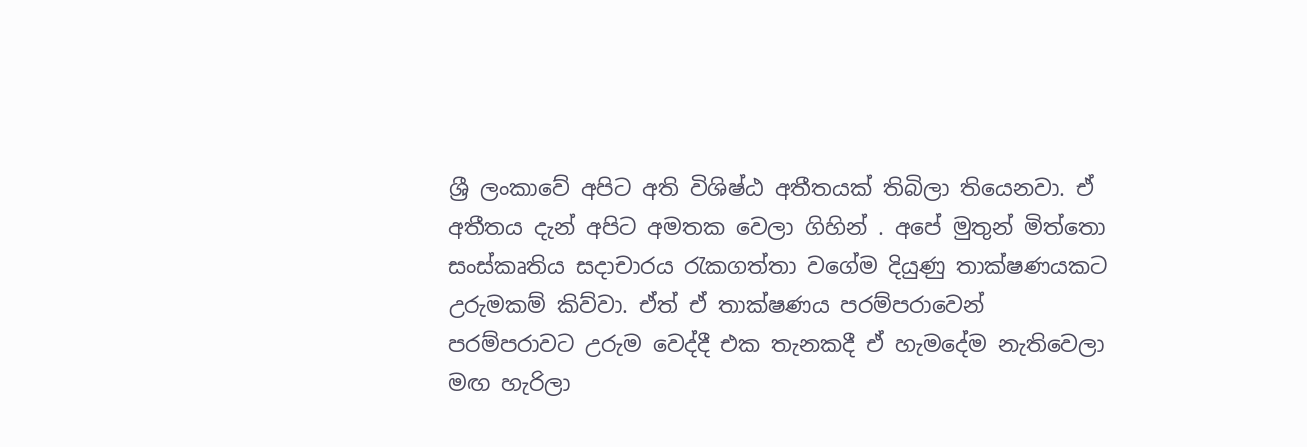ශ්‍රී ලංකාවේ අපිට අති විශිෂ්ඨ අතීතයක් තිබිලා තියෙනවා. ඒ අතීතය දැන් අපිට අමතක වෙලා ගිහින් . අපේ මුතුන් මිත්තො සංස්කෘතිය සදාචාරය රැකගත්තා වගේම දියුණු තාක්ෂණයකට උරුමකම් කිව්වා. ඒත් ඒ තාක්ෂණය පරම්පරාවෙන් පරම්පරාවට උරුම වෙද්දී එක තැනකදී ඒ හැමදේම නැතිවෙලා මඟ හැරිලා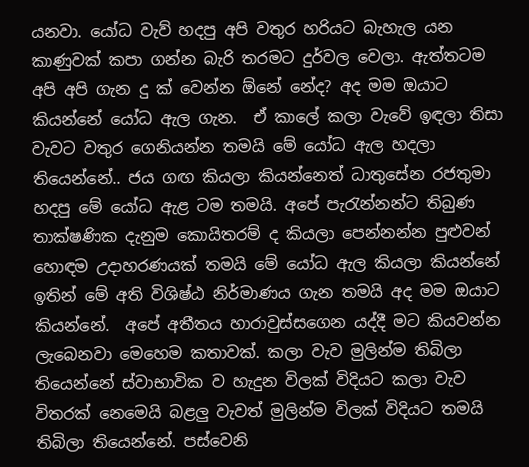යනවා. යෝධ වැව් හදපු අපි වතුර හරියට බැහැල යන කාණුවක් කපා ගන්න බැරි තරමට දුර්වල වෙලා. ඇත්තටම අපි අපි ගැන දු ක් වෙන්න ඕනේ නේද? අද මම ඔයාට කියන්නේ යෝධ ඇල ගැන.  ඒ කාලේ කලා වැවේ ඉඳලා තිසා වැවට වතුර ගෙනියන්න තමයි මේ යෝධ ඇල හදලා තියෙන්නේ.. ජය ගඟ කියලා කියන්නෙත් ධාතුසේන රජතුමා හදපු මේ යෝධ ඇළ ටම තමයි. අපේ පැරැන්නන්ට තිබුණ තාක්ෂණික දැනුම කොයිතරම් ද කියලා පෙන්නන්න පුළුවන් හොඳම උදාහරණයක් තමයි මේ යෝධ ඇල කියලා කියන්නේ ඉතින් මේ අති විශිෂ්ඨ නිර්මාණය ගැන තමයි අද මම ඔයාට කියන්නේ.  අපේ අතීතය හාරාවුස්සගෙන යද්දී මට කියවන්න ලැබෙනවා මෙහෙම කතාවක්. කලා වැව මුලින්ම තිබිලා තියෙන්නේ ස්වාභාවික ව හැදුන විලක් විදියට කලා වැව විතරක් නෙමෙයි බළලු වැවත් මුලින්ම විලක් විදියට තමයි තිබිලා තියෙන්නේ. පස්වෙනි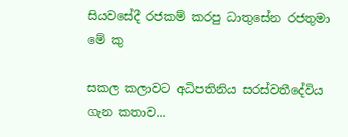සියවසේදී රජකම් කරපු ධාතුසේන රජතුමා මේ කු

සකල කලාවට අධිපතිනිය සරස්වතීදේවිය ගැන කතාව...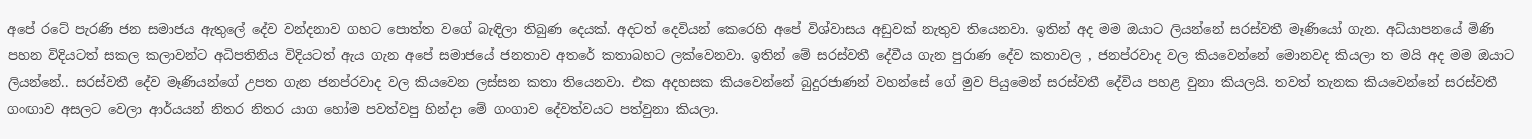අපේ රටේ පැරණි ජන සමාජය ඇතුලේ දේව වන්දනාව ගහට පොත්ත වගේ බැඳිලා තිබුණ දෙයක්. අදටත් දෙවියන් කෙරෙහි අපේ විශ්වාසය අඩුවක් නැතුව තියෙනවා. ඉතින් අද මම ඔයාට ලියන්නේ සරස්වතී මෑණියෝ ගැන. අධ්යාපනයේ මිණි පහන විදියටත් සකල කලාවන්ට අධිපතිනිය විදියටත් ඇය ගැන අපේ සමාජයේ ජනතාව අතරේ කතාබහට ලක්වෙනවා. ඉතින් මේ සරස්වතී දේවීය ගැන පුරාණ දේව කතාවල , ජනප්රවාද වල කියවෙන්නේ මොනවද කියලා ත මයි අද මම ඔයාට ලියන්නේ.. සරස්වතී දේව මෑණියන්ගේ උපත ගැන ජනප්රවාද වල කියවෙන ලස්සන කතා තියෙනවා. එක අදහසක කියවෙන්නේ බුදුරජාණන් වහන්සේ ගේ මුව පියුමෙන් සරස්වතී දේවිය පහළ වුනා කියලයි. තවත් තැනක කියවෙන්නේ සරස්වතී ගංඟාව අසලට වෙලා ආර්යයන් නිතර නිතර යාග හෝම පවත්වපු හින්දා මේ ගංගාව දේවත්වයට පත්වුනා කියලා.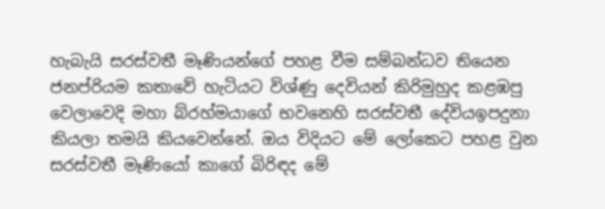හැබැයි සරස්වතී මෑණියන්ගේ පහළ වීම සම්බන්ධව තියෙන ජනප්රියම කතාවේ හැටියට විශ්ණු දෙවියන් කිරිමුහුද කළඹපු වෙලාවෙදි මහා බ්රහ්මයාගේ භවනෙහි සරස්වතී දේවියඉපදුනා කියලා තමයි කියවෙන්නේ. ඔය විදියට මේ ලෝකෙට පහළ වුන සරස්වතී මෑණියෝ කාගේ බිරිඳද මේ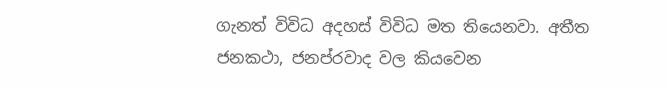ගැනත් විවිධ අදහස් විවිධ මත තියෙනවා. අතීත ජනකථා, ජනප්රවාද වල කියවෙන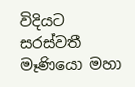විදියට සරස්වතී මෑණියො මහා